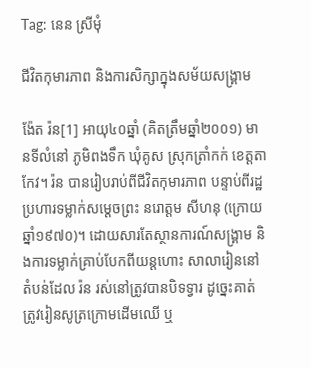Tag: នេន ស្រីមុំ

ជីវិតកុមារភាព និងការសិក្សាក្នុងសម័យសង្រ្គាម

ង៉ែត រ៉ន[1] អាយុ៤០ឆ្នាំ (គិតត្រឹមឆ្នាំ២០០១) មានទីលំនៅ ភូមិពងទឹក ឃុំគូស ស្រុកត្រាំកក់ ខេត្តតាកែវ។ រ៉ន បានរៀបរាប់ពីជីវិតកុមារភាព បន្ទាប់ពីរដ្ឋប្រហារទម្លាក់សម្ដេចព្រះ នរោត្តម សីហនុ (ក្រោយឆ្នាំ១៩៧០)។ ដោយសារតែស្ថានការណ៍សង្គ្រាម និងការទម្លាក់គ្រាប់បែកពីយន្តហោះ សាលារៀននៅតំបន់ដែល រ៉ន រស់នៅត្រូវបានបិទទ្វារ ដូច្នេះគាត់ត្រូវរៀនសូត្រក្រោមដើមឈើ ឬ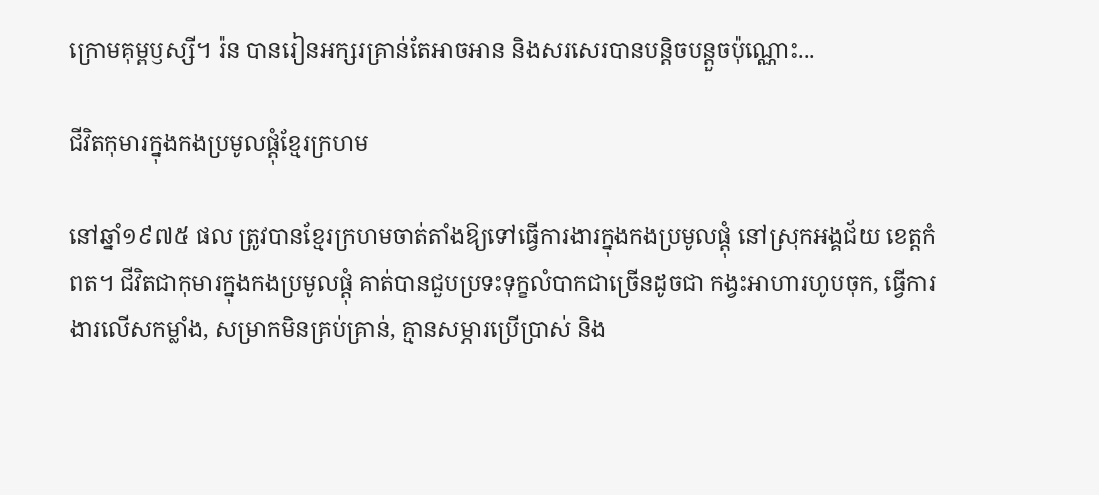ក្រោមគុម្ពឫស្សី។ រ៉ន បានរៀនអក្សរគ្រាន់តែអាចអាន និងសរសេរបានបន្តិចបន្តួចប៉ុណ្ណោះ...

ជីវិតកុមារក្នុងកងប្រមូលផ្ដុំខ្មែរក្រហម

នៅឆ្នាំ១៩៧៥ ផល ត្រូវបានខ្មែរក្រហមចាត់តាំងឱ្យទៅធ្វើការងារក្នុងកងប្រមូលផ្ដុំ នៅស្រុកអង្គជ័យ ខេត្តកំពត។ ជីវិតជាកុមារក្នុងកងប្រមូលផ្ដុំ គាត់បានជួបប្រទះទុក្ខលំបាកជាច្រើនដូចជា កង្វះអាហារហូបចុក, ធ្វើការងារលើសកម្លាំង, សម្រាកមិនគ្រប់គ្រាន់, គ្មានសម្ភារប្រើប្រាស់ និង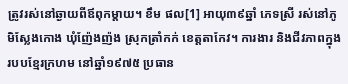ត្រូវរស់នៅឆ្ងាយពីឪពុកម្ដាយ។ ខឹម ផល[1] អាយុ៣៩ឆ្នាំ ភេទស្រី រស់នៅភូមិស្លែងកោង ឃុំញ៉ែងញ៉ង ស្រុកត្រាំកក់ ខេត្តតាកែវ។ ការងារ និងជីវភាពក្នុងរបបខ្មែរក្រហម នៅឆ្នាំ១៩៧៥ ប្រធាន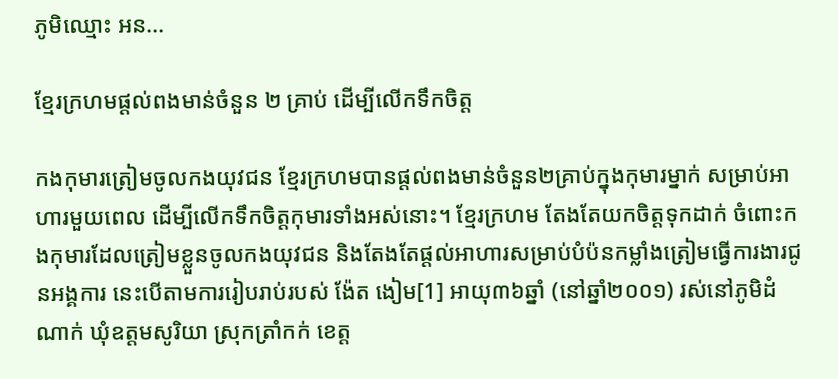ភូមិឈ្មោះ អន...

ខ្មែរក្រហមផ្ដល់ពងមាន់ចំនួន ២ គ្រាប់ ដើម្បីលើកទឹកចិត្ត

កងកុមារត្រៀមចូលកងយុវជន ខ្មែរក្រហមបានផ្ដល់ពងមាន់ចំនួន២គ្រាប់ក្នុងកុមារម្នាក់ សម្រាប់អាហារមួយពេល ដើម្បីលើកទឹកចិត្តកុមារទាំងអស់នោះ។ ខ្មែរក្រហម តែងតែយកចិត្តទុកដាក់ ចំពោះកងកុមារដែលត្រៀមខ្លួនចូលកងយុវជន និងតែងតែផ្ដល់អាហារសម្រាប់បំប៉នកម្លាំងត្រៀមធ្វើការងារជូនអង្គការ នេះបើតាមការរៀបរាប់របស់ ង៉ែត ងៀម[1] អាយុ៣៦ឆ្នាំ (នៅឆ្នាំ២០០១) រស់នៅភូមិដំណាក់ ឃុំឧត្តមសូរិយា ស្រុកត្រាំកក់ ខេត្ត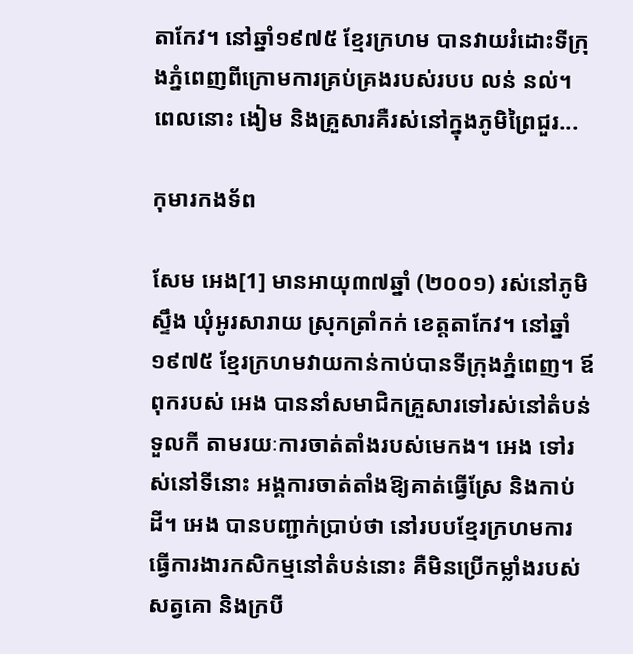តាកែវ។ នៅឆ្នាំ១៩៧៥ ខ្មែរក្រហម បានវាយរំដោះទីក្រុងភ្នំពេញពីក្រោមការគ្រប់គ្រងរបស់របប លន់ នល់។ ពេលនោះ ងៀម និងគ្រួសារគឺរស់នៅក្នុងភូមិព្រៃជួរ...

កុមារកងទ័ព

សែម អេង[1] មានអាយុ៣៧ឆ្នាំ (២០០១) រស់នៅភូមិស្ទឹង ឃុំអូរសារាយ ស្រុកត្រាំកក់ ខេត្តតាកែវ។ នៅឆ្នាំ១៩៧៥ ខ្មែរក្រហមវាយកាន់កាប់បានទីក្រុងភ្នំពេញ។ ឪពុករបស់ អេង បាននាំសមាជិកគ្រួសារទៅរស់នៅតំបន់ទួលកី តាមរយៈការចាត់តាំងរបស់មេកង។ អេង ទៅរស់នៅទីនោះ អង្គការចាត់តាំងឱ្យគាត់ធ្វើស្រែ និងកាប់ដី។ អេង បានបញ្ជាក់ប្រាប់ថា នៅរបបខ្មែរក្រហមការធ្វើការងារកសិកម្មនៅតំបន់នោះ គឺមិនប្រើកម្លាំងរបស់សត្វគោ និងក្របី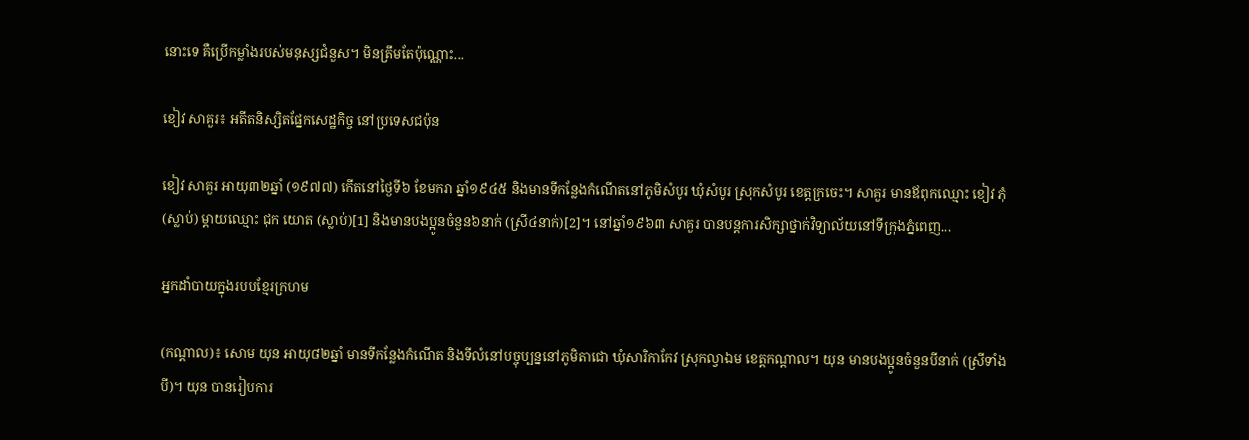នោះទេ គឺប្រើកម្លាំងរបស់មនុស្សជំនួស។ មិនត្រឹមតែប៉ុណ្ណោះ...

ខៀវ សាគួរ៖ អតីតនិស្សិតផ្នែកសេដ្ឋកិច្ច នៅប្រទេសជប៉ុន

ខៀវ សាគួរ អាយុ៣២ឆ្នាំ (១៩៧៧) កើតនៅថ្ងៃទី៦ ខែមករា ឆ្នាំ១៩៤៥ និងមានទីកន្លែងកំណើតនៅភូមិសំបូរ ឃុំសំបូរ ស្រុកសំបូរ ខេត្តក្រចេះ។ សាគួរ មានឪពុកឈ្មោះ ខៀវ ភុំ (ស្លាប់) ម្ដាយឈ្មោះ ជុក យោត (ស្លាប់)[1] និងមានបងប្អូនចំនួន៦នាក់ (ស្រី៤នាក់)[2]។ នៅឆ្នាំ១៩៦៣ សាគួរ បានបន្តការសិក្សាថ្នាក់វិទ្យាល័យនៅទីក្រុងភ្នំពេញ...

អ្នកដាំបាយក្នុងរបបខ្មែរក្រហម

(កណ្ដាល)៖ សោម យុន អាយុ៨២ឆ្នាំ មានទីកន្លែងកំណើត និងទីលំនៅបច្ចុប្បន្ននៅភូមិតាជោ ឃុំសារិកាកែវ ស្រុកល្វាឯម ខេត្តកណ្ដាល។ យុន មានបងប្អូនចំនួនបីនាក់ (ស្រីទាំងបី)។ យុន បានរៀបការ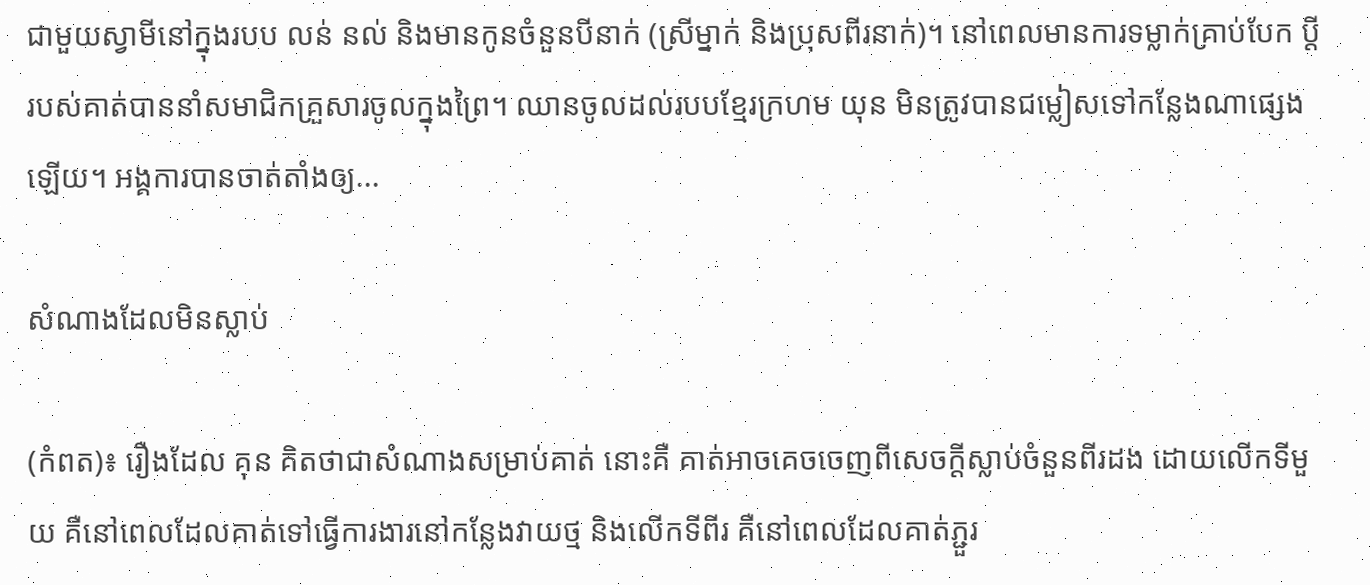ជាមួយស្វាមីនៅក្នុងរបប លន់ នល់ និងមានកូនចំនួនបីនាក់ (ស្រីម្នាក់ និងប្រុសពីរនាក់)។ នៅពេលមានការទម្លាក់គ្រាប់បែក ប្ដីរបស់គាត់បាននាំសមាជិកគ្រួសារចូលក្នុងព្រៃ។ ឈានចូលដល់របបខ្មែរក្រហម យុន មិនត្រូវបានជម្លៀសទៅកន្លែងណាផ្សេងឡើយ។ អង្គការបានចាត់តាំងឲ្យ...

សំណាងដែលមិនស្លាប់

(កំពត)៖ រឿងដែល គុន គិតថាជាសំណាងសម្រាប់គាត់ នោះគឺ គាត់អាចគេចចេញពីសេចក្ដីស្លាប់ចំនួនពីរដង ដោយលើកទីមួយ គឺនៅពេលដែលគាត់ទៅធ្វើការងារនៅកន្លែងវាយថ្ម និងលើកទីពីរ គឺនៅពេលដែលគាត់ភ្ជួរ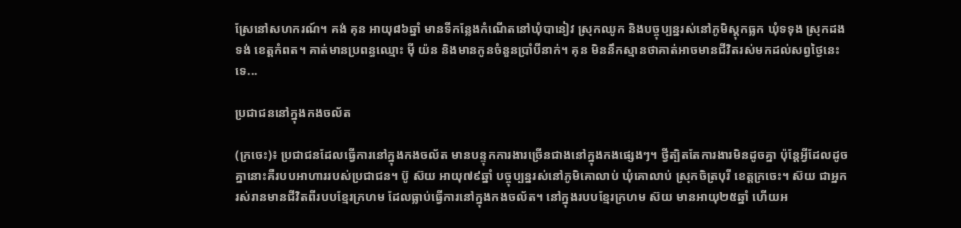ស្រែនៅសហករណ៍។ គង់ គុន អាយុ៨៦ឆ្នាំ មានទីកន្លែងកំណើតនៅឃុំបានៀវ ស្រុកឈូក និងបច្ចុប្បន្នរស់នៅភូមិស្ដុកធ្លក ឃុំទទុង ស្រុកដងទង់ ខេត្តកំពត។ គាត់មានប្រពន្ធឈ្មោះ ម៉ី យ៉ន និងមានកូនចំនួនប្រាំបីនាក់។ គុន មិននឹកស្មានថាគាត់អាចមានជីវិតរស់មកដល់សព្វថ្ងៃនេះទេ...

ប្រជាជននៅក្នុងកងចល័ត

(ក្រចេះ)៖ ប្រជាជនដែលធ្វើការនៅក្នុងកងចល័ត មានបន្ទុកការងារច្រើនជាងនៅក្នុងកងផ្សេងៗ។ ថ្វីត្បិតតែការងារមិនដូចគ្នា ប៉ុន្តែអ្វីដែលដូចគ្នានោះគឺរបបអាហាររបស់ប្រជាជន។ ប៊ូ ស៊យ អាយុ៧៩ឆ្នាំ បច្ចុប្បន្នរស់នៅភូមិគោលាប់ ឃុំគោលាប់ ស្រុកចិត្របុរី ខេត្តក្រចេះ។ ស៊យ ជាអ្នករស់រានមានជីវិតពីរបបខ្មែរក្រហម ដែលធ្លាប់ធ្វើការនៅក្នុងកងចល័ត។ នៅក្នុងរបបខ្មែរក្រហម ស៊យ មានអាយុ២៥ឆ្នាំ ហើយអ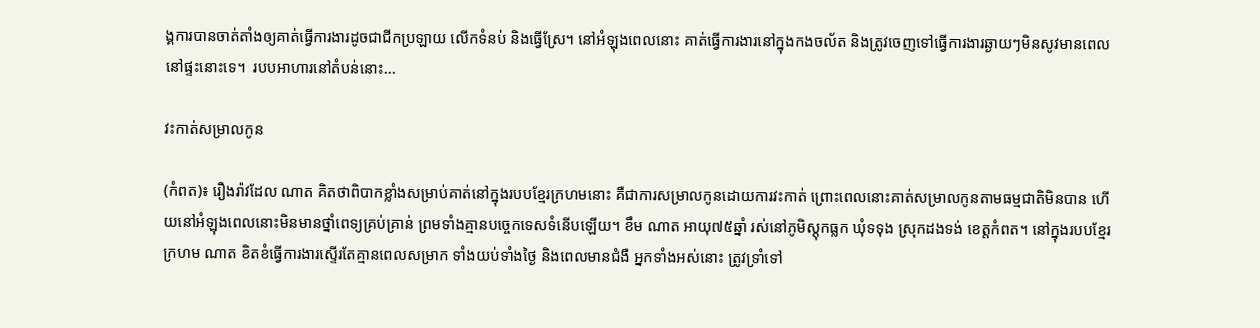ង្គការបានចាត់តាំងឲ្យគាត់ធ្វើការងារដូចជាជីកប្រឡាយ លើកទំនប់ និងធ្វើស្រែ។ នៅអំឡុងពេលនោះ គាត់ធ្វើការងារនៅក្នុងកងចល័ត និងត្រូវចេញទៅធ្វើការងារឆ្ងាយៗមិនសូវមានពេលនៅផ្ទះនោះទេ។  របបអាហារនៅតំបន់នោះ...

វះកាត់សម្រាលកូន

(កំពត)៖ រឿងរ៉ាវដែល ណាត គិតថាពិបាកខ្លាំងសម្រាប់គាត់នៅក្នុងរបបខ្មែរក្រហមនោះ គឺជាការសម្រាលកូនដោយការវះកាត់ ព្រោះពេលនោះគាត់សម្រាលកូនតាមធម្មជាតិមិនបាន ហើយនៅអំឡុងពេលនោះមិនមានថ្នាំពេទ្យគ្រប់គ្រាន់ ព្រមទាំងគ្មានបច្ចេកទេសទំនើបឡើយ។ ខឹម ណាត អាយុ៧៥ឆ្នាំ រស់នៅភូមិស្ដុកធ្លក ឃុំទទុង ស្រុកដងទង់ ខេត្តកំពត។ នៅក្នុងរបបខ្មែរក្រហម ណាត ខិតខំធ្វើការងារស្ទើរតែគ្មានពេលសម្រាក ទាំងយប់ទាំងថ្ងៃ និងពេលមានជំងឺ អ្នកទាំងអស់នោះ ត្រូវទ្រាំទៅ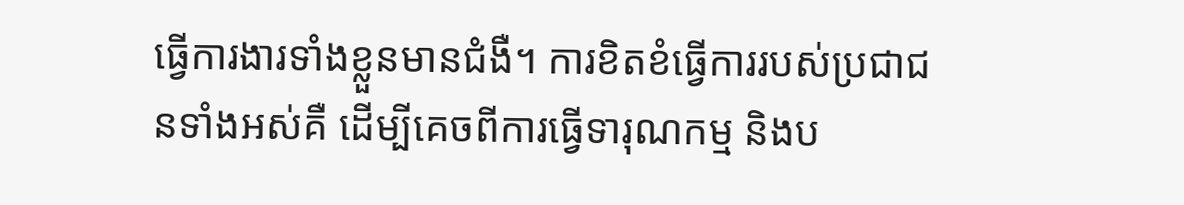ធ្វើការងារទាំងខ្លួនមានជំងឺ។ ការខិតខំធ្វើការរបស់ប្រជាជនទាំងអស់គឺ ដើម្បីគេចពីការធ្វើទារុណកម្ម និងប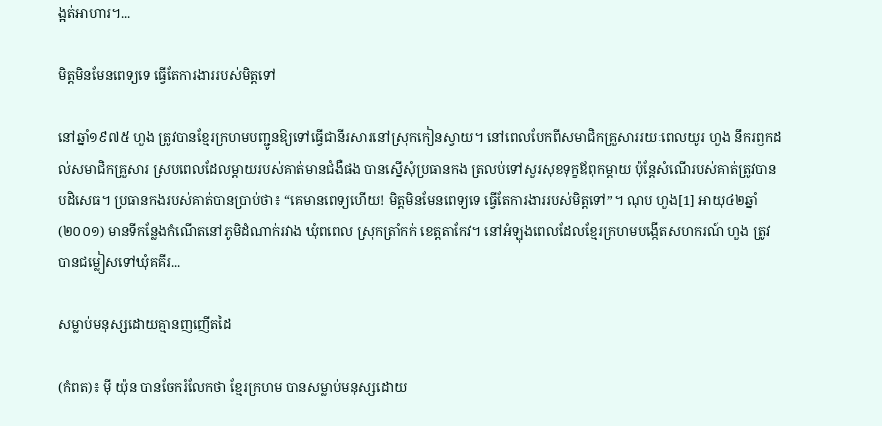ង្អត់អាហារ។...

មិត្តមិនមែនពេទ្យទេ ធ្វើតែការងាររបស់មិត្តទៅ

នៅឆ្នាំ១៩៧៥ ហួង ត្រូវបានខ្មែរក្រហមបញ្ជូនឱ្យទៅធ្វើជានីរសារនៅស្រុកកៀនស្វាយ។ នៅពេលបែកពីសមាជិកគ្រួសាររយៈពេលយូរ ហួង នឹករឭកដល់សមាជិកគ្រួសារ ស្របពេលដែលម្ដាយរបស់គាត់មានជំងឺផង បានស្នើសុំប្រធានកង ត្រលប់ទៅសួរសុខទុក្ខឪពុកម្ដាយ ប៉ុន្តែសំណើរបស់គាត់ត្រូវបានបដិសេធ។ ប្រធានកងរបស់គាត់បានប្រាប់ថា៖ “គេមានពេទ្យហើយ! មិត្តមិនមែនពេទ្យទេ ធ្វើតែការងាររបស់មិត្តទៅ”។ ណុប ហួង[1] អាយុ៤២ឆ្នាំ (២០០១) មានទីកន្លែងកំណើតនៅភូមិដំណាក់រវាង ឃុំពពេល ស្រុកត្រាំកក់ ខេត្តតាកែវ។ នៅអំឡុងពេលដែលខ្មែរក្រហមបង្កើតសហករណ៍ ហួង ត្រូវបានជម្លៀសទៅឃុំគគីរ...

សម្លាប់មនុស្សដោយគ្មានញញើតដៃ

(កំពត)៖ ម៉ី យ៉ុន បានចែករំលែកថា ខ្មែរក្រហម បានសម្លាប់មនុស្សដោយ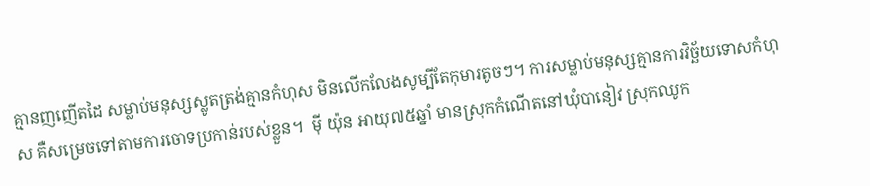គ្មានញញើតដៃ សម្លាប់មនុស្សស្លូតត្រង់គ្មានកំហុស មិនលើកលែងសូម្បីតែកុមារតូចៗ។ ការសម្លាប់មនុស្សគ្មានការវិច្ឆ័យទោសកំហុស គឺសម្រេចទៅតាមការចោទប្រកាន់របស់ខ្លួន។  ម៉ី យ៉ុន អាយុ៧៥ឆ្នាំ មានស្រុកកំណើតនៅឃុំបានៀវ ស្រុកឈូក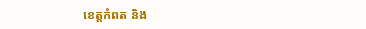ខេត្តកំពត និង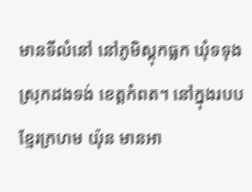មានទីលំនៅ នៅភូមិស្ដុកធ្លក ឃុំទទុង ស្រុកដងទង់ ខេត្តកំពត។ នៅក្នុងរបបខ្មែរក្រហម យ៉ុន មានអា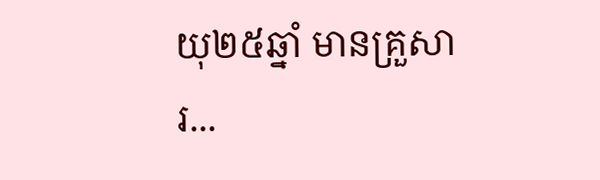យុ២៥ឆ្នាំ មានគ្រួសារ...